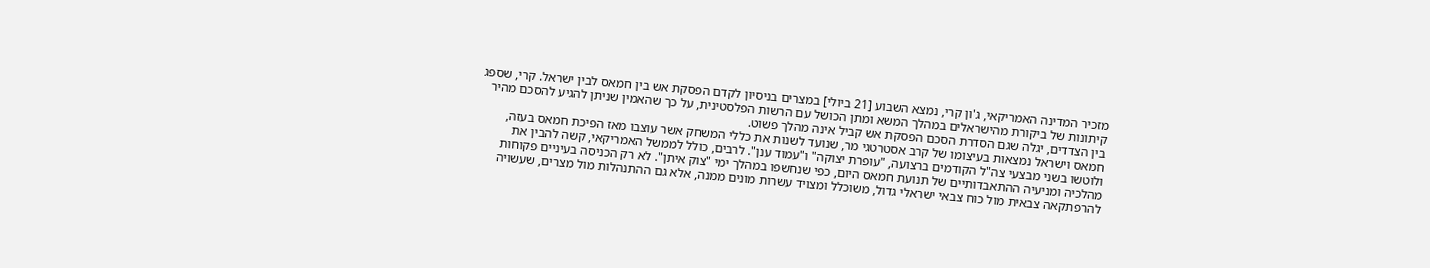מזכיר המדינה האמריקאי, ג'ון קרי, נמצא השבוע [21 ביולי] במצרים בניסיון לקדם הפסקת אש בין חמאס לבין ישראל. קרי, שספג קיתונות של ביקורת מהישראלים במהלך המשא ומתן הכושל עם הרשות הפלסטינית, על כך שהאמין שניתן להגיע להסכם מהיר בין הצדדים, יגלה שגם הסדרת הסכם הפסקת אש קביל אינה מהלך פשוט.
חמאס וישראל נמצאות בעיצומו של קרב אסטרטגי מר, שנועד לשנות את כללי המשחק אשר עוצבו מאז הפיכת חמאס בעזה, ולוטשו בשני מבצעי צה"ל הקודמים ברצועה, "עופרת יצוקה" ו"עמוד ענן". לרבים, כולל לממשל האמריקאי, קשה להבין את מהלכיה ומניעיה ההתאבדותיים של תנועת חמאס היום, כפי שנחשפו במהלך ימי "צוק איתן". לא רק הכניסה בעיניים פקוחות להרפתקאה צבאית מול כוח צבאי ישראלי גדול, משוכלל ומצויד עשרות מונים ממנה, אלא גם ההתנהלות מול מצרים, שעשויה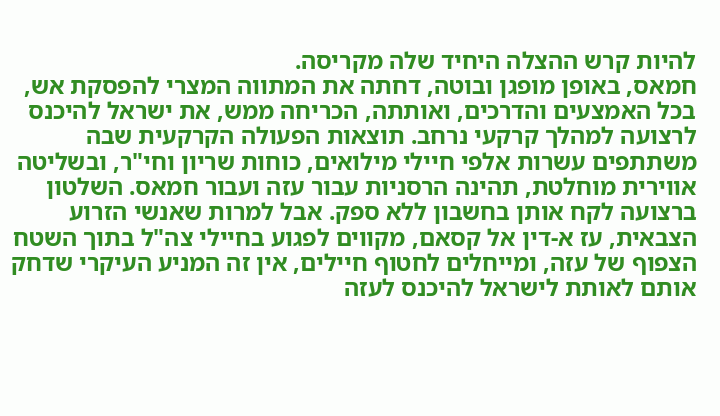להיות קרש ההצלה היחיד שלה מקריסה.
חמאס, באופן מופגן ובוטה, דחתה את המתווה המצרי להפסקת אש, בכל האמצעים והדרכים, ואותתה, הכריחה ממש, את ישראל להיכנס לרצועה למהלך קרקעי נרחב. תוצאות הפעולה הקרקעית שבה משתתפים עשרות אלפי חיילי מילואים, כוחות שריון וחי"ר, ובשליטה אווירית מוחלטת, תהינה הרסניות עבור עזה ועבור חמאס. השלטון ברצועה לקח אותן בחשבון ללא ספק. אבל למרות שאנשי הזרוע הצבאית, עז א-דין אל קסאם, מקווים לפגוע בחיילי צה"ל בתוך השטח הצפוף של עזה, ומייחלים לחטוף חיילים, אין זה המניע העיקרי שדחק אותם לאותת לישראל להיכנס לעזה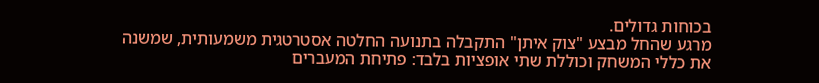בכוחות גדולים.
מרגע שהחל מבצע "צוק איתן" התקבלה בתנועה החלטה אסטרטגית משמעותית, שמשנה את כללי המשחק וכוללת שתי אופציות בלבד: פתיחת המעברים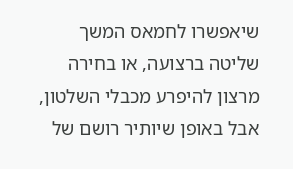שיאפשרו לחמאס המשך שליטה ברצועה, או בחירה מרצון להיפרע מכבלי השלטון, אבל באופן שיותיר רושם של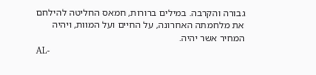גבורה והקרבה. במילים ברורות, חמאס החליטה להילחם את מלחמתה האחרונה, על החיים ועל המוות, ויהיה המחיר אשר יהיה.
AL-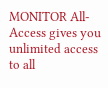MONITOR All-Access gives you unlimited access to all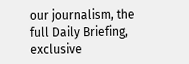our journalism, the full Daily Briefing, exclusive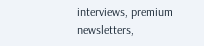interviews, premium newsletters,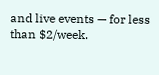and live events — for less than $2/week.